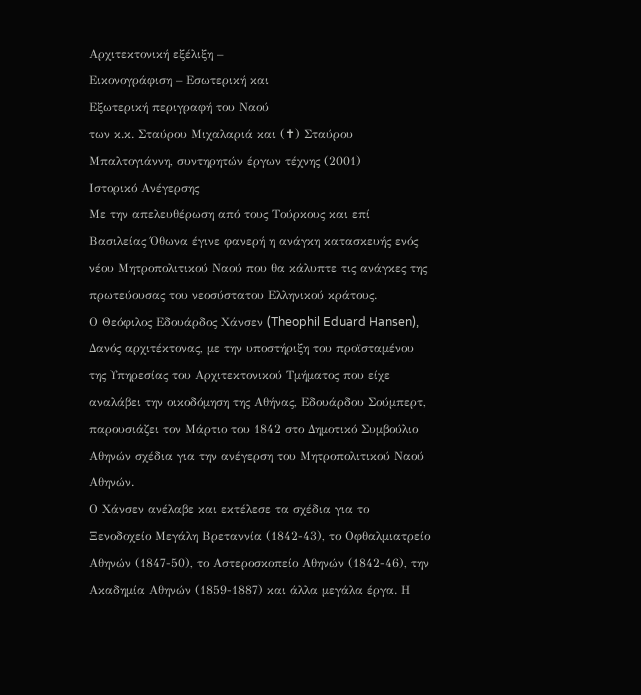Αρχιτεκτονική εξέλιξη –
Εικονογράφιση – Εσωτερική και
Εξωτερική περιγραφή του Ναού
των κ.κ. Σταύρου Μιχαλαριά και (✝) Σταύρου Μπαλτογιάννη, συντηρητών έργων τέχνης (2001)
Ιστορικό Ανέγερσης
Με την απελευθέρωση από τους Τούρκους και επί Βασιλείας Όθωνα έγινε φανερή η ανάγκη κατασκευής ενός νέου Μητροπολιτικού Ναού που θα κάλυπτε τις ανάγκες της πρωτεύουσας του νεοσύστατου Ελληνικού κράτους.
Ο Θεόφιλος Εδουάρδος Χάνσεν (Theophil Eduard Hansen), Δανός αρχιτέκτονας, με την υποστήριξη του προϊσταμένου της Υπηρεσίας του Αρχιτεκτονικού Τμήματος που είχε αναλάβει την οικοδόμηση της Αθήνας, Εδουάρδου Σούμπερτ, παρουσιάζει τον Μάρτιο του 1842 στο Δημοτικό Συμβούλιο Αθηνών σχέδια για την ανέγερση του Μητροπολιτικού Ναού Αθηνών.
Ο Χάνσεν ανέλαβε και εκτέλεσε τα σχέδια για το Ξενοδοχείο Μεγάλη Βρεταννία (1842-43), το Οφθαλμιατρείο Αθηνών (1847-50), το Αστεροσκοπείο Αθηνών (1842-46), την Ακαδημία Αθηνών (1859-1887) και άλλα μεγάλα έργα. Η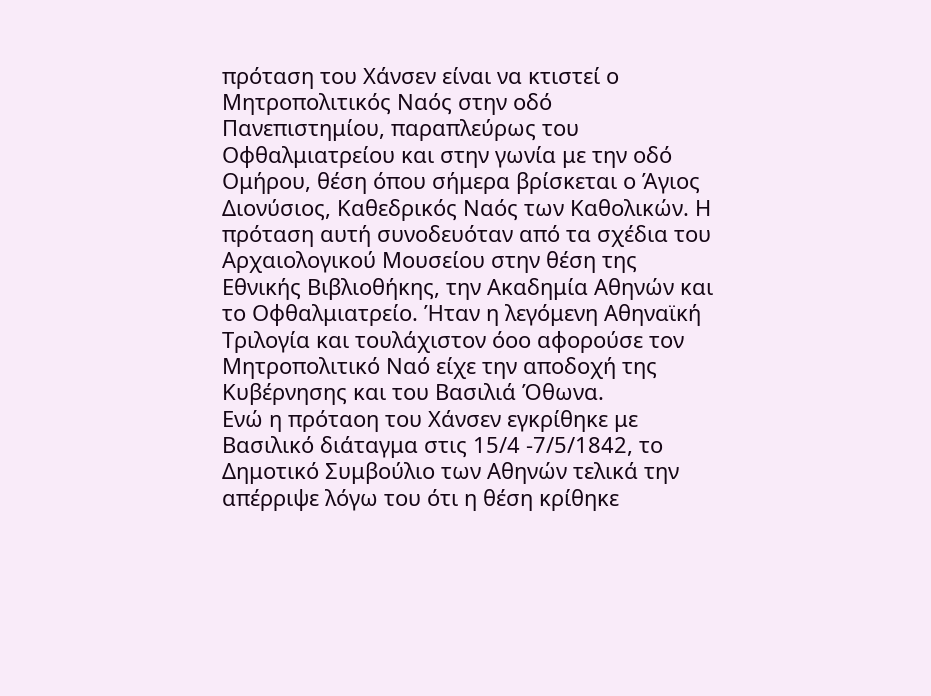πρόταση του Χάνσεν είναι να κτιστεί ο Μητροπολιτικός Ναός στην οδό Πανεπιστημίου, παραπλεύρως του Οφθαλμιατρείου και στην γωνία με την οδό Ομήρου, θέση όπου σήμερα βρίσκεται ο Άγιος Διονύσιος, Καθεδρικός Ναός των Καθολικών. Η πρόταση αυτή συνοδευόταν από τα σχέδια του Αρχαιολογικού Μουσείου στην θέση της Εθνικής Βιβλιοθήκης, την Ακαδημία Αθηνών και το Οφθαλμιατρείο. Ήταν η λεγόμενη Αθηναϊκή Τριλογία και τουλάχιστον όοο αφορούσε τον Μητροπολιτικό Ναό είχε την αποδοχή της Κυβέρνησης και του Βασιλιά Όθωνα.
Ενώ η πρόταοη του Χάνσεν εγκρίθηκε με Βασιλικό διάταγμα στις 15/4 -7/5/1842, το Δημοτικό Συμβούλιο των Αθηνών τελικά την απέρριψε λόγω του ότι η θέση κρίθηκε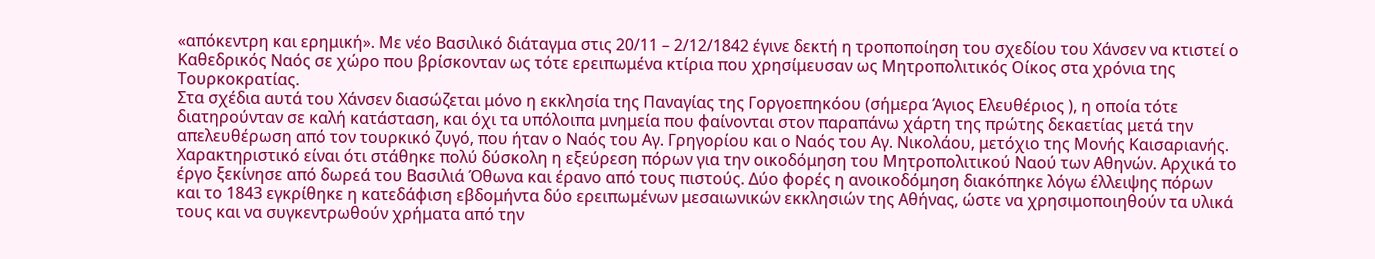«απόκεντρη και ερημική». Με νέο Βασιλικό διάταγμα στις 20/11 – 2/12/1842 έγινε δεκτή η τροποποίηση του σχεδίου του Χάνσεν να κτιστεί ο Καθεδρικός Ναός σε χώρο που βρίσκονταν ως τότε ερειπωμένα κτίρια που χρησίμευσαν ως Μητροπολιτικός Οίκος στα χρόνια της Τουρκοκρατίας.
Στα σχέδια αυτά του Χάνσεν διασώζεται μόνο η εκκλησία της Παναγίας της Γοργοεπηκόου (σήμερα Άγιος Ελευθέριος ), η οποία τότε διατηρούνταν σε καλή κατάσταση, και όχι τα υπόλοιπα μνημεία που φαίνονται στον παραπάνω χάρτη της πρώτης δεκαετίας μετά την απελευθέρωση από τον τουρκικό ζυγό, που ήταν ο Ναός του Αγ. Γρηγορίου και ο Ναός του Αγ. Νικολάου, μετόχιο της Μονής Καισαριανής.
Χαρακτηριστικό είναι ότι στάθηκε πολύ δύσκολη η εξεύρεση πόρων για την οικοδόμηση του Μητροπολιτικού Ναού των Αθηνών. Αρχικά το έργο ξεκίνησε από δωρεά του Βασιλιά Όθωνα και έρανο από τους πιστούς. Δύο φορές η ανοικοδόμηση διακόπηκε λόγω έλλειψης πόρων και το 1843 εγκρίθηκε η κατεδάφιση εβδομήντα δύο ερειπωμένων μεσαιωνικών εκκλησιών της Αθήνας, ώστε να χρησιμοποιηθούν τα υλικά τους και να συγκεντρωθούν χρήματα από την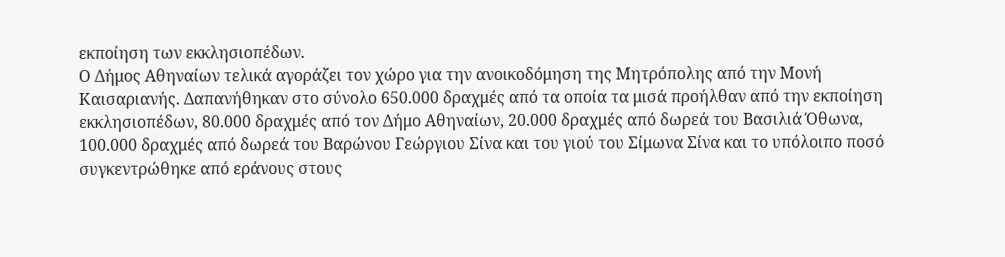εκποίηση των εκκλησιοπέδων.
Ο Δήμος Αθηναίων τελικά αγοράζει τον χώρο για την ανοικοδόμηση της Μητρόπολης από την Μονή Καισαριανής. Δαπανήθηκαν στο σύνολο 650.000 δραχμές από τα οποία τα μισά προήλθαν από την εκποίηση εκκλησιοπέδων, 80.000 δραχμές από τον Δήμο Αθηναίων, 20.000 δραχμές από δωρεά του Βασιλιά Όθωνα, 100.000 δραχμές από δωρεά του Βαρώνου Γεώργιου Σίνα και του γιού του Σίμωνα Σίνα και το υπόλοιπο ποσό συγκεντρώθηκε από εράνους στους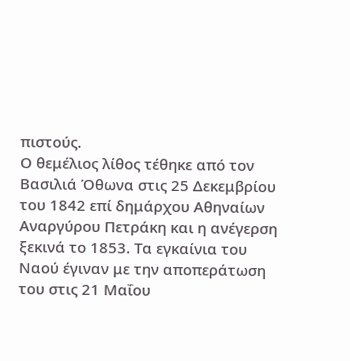πιστούς.
Ο θεμέλιος λίθος τέθηκε από τον Βασιλιά Όθωνα στις 25 Δεκεμβρίου του 1842 επί δημάρχου Αθηναίων Αναργύρου Πετράκη και η ανέγερση ξεκινά το 1853. Τα εγκαίνια του Ναού έγιναν με την αποπεράτωση του στις 21 Μαΐου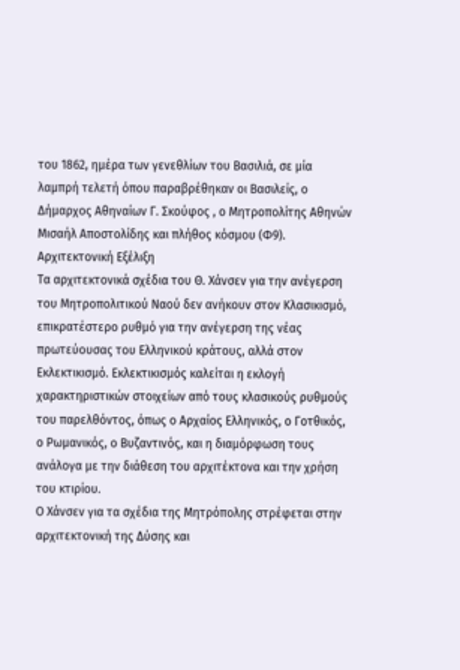του 1862, ημέρα των γενεθλίων του Βασιλιά, σε μία λαμπρή τελετή όπου παραβρέθηκαν οι Βασιλείς, ο Δήμαρχος Αθηναίων Γ. Σκούφος , ο Μητροπολίτης Αθηνών Μισαήλ Αποστολίδης και πλήθος κόσμου (Φ9).
Αρχιτεκτονική Εξέλιξη
Τα αρχιτεκτονικά σχέδια του Θ. Χάνσεν για την ανέγερση του Μητροπολιτικού Ναού δεν ανήκουν στον Κλασικισμό, επικρατέστερο ρυθμό για την ανέγερση της νέας πρωτεύουσας του Ελληνικού κράτους, αλλά στον Εκλεκτικισμό. Εκλεκτικισμός καλείται η εκλογή χαρακτηριστικών στοιχείων από τους κλασικούς ρυθμούς του παρελθόντος, όπως ο Αρχαίος Ελληνικός, ο Γοτθικός, ο Ρωμανικός, ο Βυζαντινός, και η διαμόρφωση τους ανάλογα με την διάθεση του αρχιτέκτονα και την χρήση του κτιρίου.
Ο Χάνσεν για τα σχέδια της Μητρόπολης στρέφεται στην αρχιτεκτονική της Δύσης και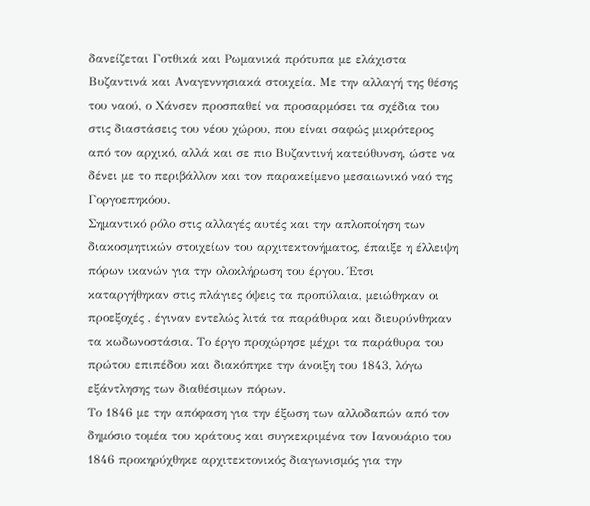δανείζεται Γοτθικά και Ρωμανικά πρότυπα με ελάχιστα Βυζαντινά και Αναγεννησιακά στοιχεία. Με την αλλαγή της θέσης του ναού, ο Χάνσεν προσπαθεί να προσαρμόσει τα σχέδια του στις διαστάσεις του νέου χώρου, που είναι σαφώς μικρότερος από τον αρχικό, αλλά και σε πιο Βυζαντινή κατεύθυνση, ώστε να δένει με το περιβάλλον και τον παρακείμενο μεσαιωνικό ναό της Γοργοεπηκόου.
Σημαντικό ρόλο στις αλλαγές αυτές και την απλοποίηση των διακοσμητικών στοιχείων του αρχιτεκτονήματος, έπαιξε η έλλειψη πόρων ικανών για την ολοκλήρωση του έργου. Έτσι καταργήθηκαν στις πλάγιες όψεις τα προπύλαια, μειώθηκαν οι προεξοχές , έγιναν εντελώς λιτά τα παράθυρα και διευρύνθηκαν τα κωδωνοστάσια. Το έργο προχώρησε μέχρι τα παράθυρα του πρώτου επιπέδου και διακόπηκε την άνοιξη του 1843, λόγω εξάντλησης των διαθέσιμων πόρων.
Το 1846 με την απόφαση για την έξωση των αλλοδαπών από τον δημόσιο τομέα του κράτους και συγκεκριμένα τον Ιανουάριο του 1846 προκηρύχθηκε αρχιτεκτονικός διαγωνισμός για την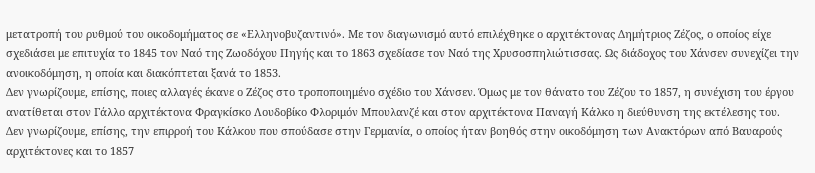μετατροπή του ρυθμού του οικοδομήματος σε «Ελληνοβυζαντινό». Με τον διαγωνισμό αυτό επιλέχθηκε ο αρχιτέκτονας Δημήτριος Ζέζος, ο οποίος είχε σχεδιάσει με επιτυχία το 1845 τον Ναό της Ζωοδόχου Πηγής και το 1863 σχεδίασε τον Ναό της Χρυσοσπηλιώτισσας. Ως διάδοχος του Χάνσεν συνεχίζει την ανοικοδόμηση, η οποία και διακόπτεται ξανά το 1853.
Δεν γνωρίζουμε, επίσης, ποιες αλλαγές έκανε ο Ζέζος στο τροποποιημένο σχέδιο του Χάνσεν. Όμως με τον θάνατο του Ζέζου το 1857, η συνέχιση του έργου ανατίθεται στον Γάλλο αρχιτέκτονα Φραγκίσκο Λουδοβίκο Φλοριμόν Μπουλανζέ και στον αρχιτέκτονα Παναγή Κάλκο η διεύθυνση της εκτέλεσης του.
Δεν γνωρίζουμε, επίσης, την επιρροή του Κάλκου που σπούδασε στην Γερμανία, ο οποίος ήταν βοηθός στην οικοδόμηση των Ανακτόρων από Βαυαρούς αρχιτέκτονες και το 1857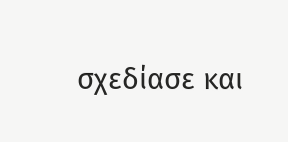σχεδίασε και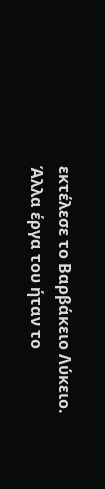εκτέλεσε το Βαρβάκειο Λύκειο. Άλλα έργα του ήταν το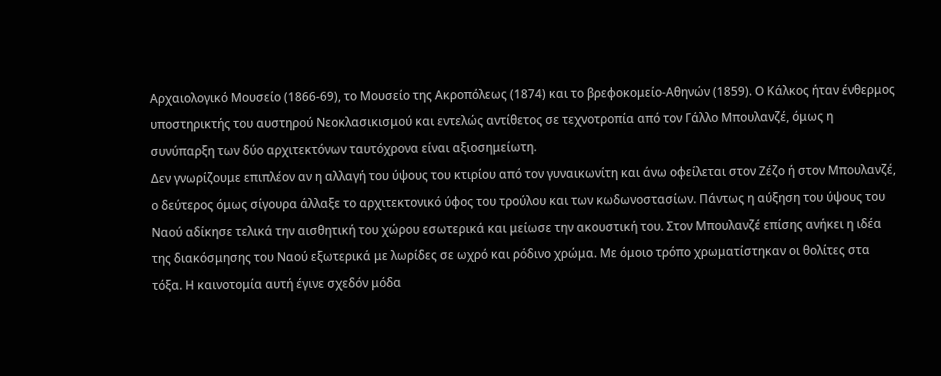Αρχαιολογικό Μουσείο (1866-69), το Μουσείο της Ακροπόλεως (1874) και το βρεφοκομείο-Αθηνών (1859). Ο Κάλκος ήταν ένθερμος υποστηρικτής του αυστηρού Νεοκλασικισμού και εντελώς αντίθετος σε τεχνοτροπία από τον Γάλλο Μπουλανζέ, όμως η συνύπαρξη των δύο αρχιτεκτόνων ταυτόχρονα είναι αξιοσημείωτη.
Δεν γνωρίζουμε επιπλέον αν η αλλαγή του ύψους του κτιρίου από τον γυναικωνίτη και άνω οφείλεται στον Ζέζο ή στον Μπουλανζέ, ο δεύτερος όμως σίγουρα άλλαξε το αρχιτεκτονικό ύφος του τρούλου και των κωδωνοστασίων. Πάντως η αύξηση του ύψους του Ναού αδίκησε τελικά την αισθητική του χώρου εσωτερικά και μείωσε την ακουστική του. Στον Μπουλανζέ επίσης ανήκει η ιδέα της διακόσμησης του Ναού εξωτερικά με λωρίδες σε ωχρό και ρόδινο χρώμα. Με όμοιο τρόπο χρωματίστηκαν οι θολίτες στα τόξα. Η καινοτομία αυτή έγινε σχεδόν μόδα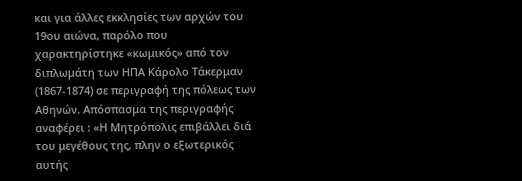και για άλλες εκκλησίες των αρχών του 19ου αιώνα, παρόλο που χαρακτηρίστηκε «κωμικός» από τον διπλωμάτη των ΗΠΑ Κάρολο Τάκερμαν (1867-1874) σε περιγραφή της πόλεως των Αθηνών. Απόσπασμα της περιγραφής αναφέρει : «Η Μητρόπολις επιβάλλει διά του μεγέθους της, πλην ο εξωτερικός αυτής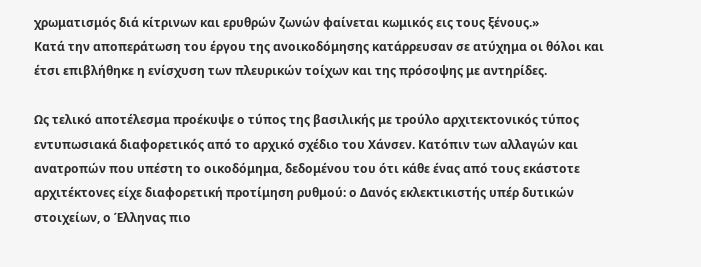χρωματισμός διά κίτρινων και ερυθρών ζωνών φαίνεται κωμικός εις τους ξένους.»
Κατά την αποπεράτωση του έργου της ανοικοδόμησης κατάρρευσαν σε ατύχημα οι θόλοι και έτσι επιβλήθηκε η ενίσχυση των πλευρικών τοίχων και της πρόσοψης με αντηρίδες.

Ως τελικό αποτέλεσμα προέκυψε ο τύπος της βασιλικής με τρούλο αρχιτεκτονικός τύπος εντυπωσιακά διαφορετικός από το αρχικό σχέδιο του Χάνσεν. Κατόπιν των αλλαγών και ανατροπών που υπέστη το οικοδόμημα, δεδομένου του ότι κάθε ένας από τους εκάστοτε αρχιτέκτονες είχε διαφορετική προτίμηση ρυθμού: ο Δανός εκλεκτικιστής υπέρ δυτικών στοιχείων, ο Έλληνας πιο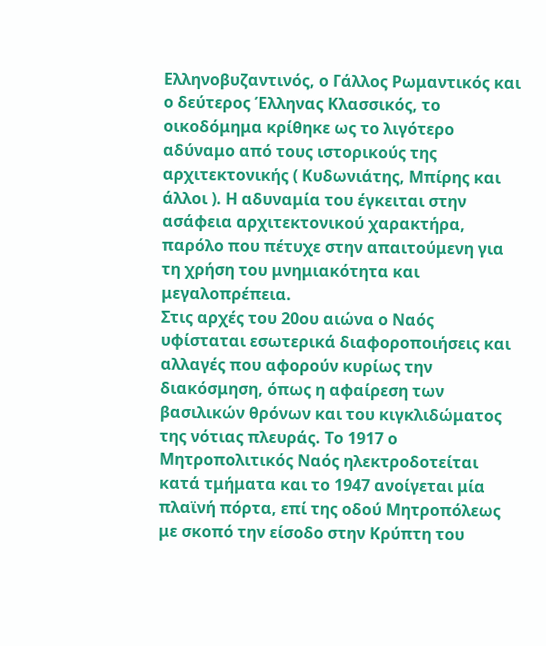Ελληνοβυζαντινός, ο Γάλλος Ρωμαντικός και ο δεύτερος Έλληνας Κλασσικός, το οικοδόμημα κρίθηκε ως το λιγότερο αδύναμο από τους ιστορικούς της αρχιτεκτονικής ( Κυδωνιάτης, Μπίρης και άλλοι ). Η αδυναμία του έγκειται στην ασάφεια αρχιτεκτονικού χαρακτήρα, παρόλο που πέτυχε στην απαιτούμενη για τη χρήση του μνημιακότητα και μεγαλοπρέπεια.
Στις αρχές του 20ου αιώνα ο Ναός υφίσταται εσωτερικά διαφοροποιήσεις και αλλαγές που αφορούν κυρίως την διακόσμηση, όπως η αφαίρεση των βασιλικών θρόνων και του κιγκλιδώματος της νότιας πλευράς. Το 1917 ο Μητροπολιτικός Ναός ηλεκτροδοτείται κατά τμήματα και το 1947 ανοίγεται μία πλαϊνή πόρτα, επί της οδού Μητροπόλεως με σκοπό την είσοδο στην Κρύπτη του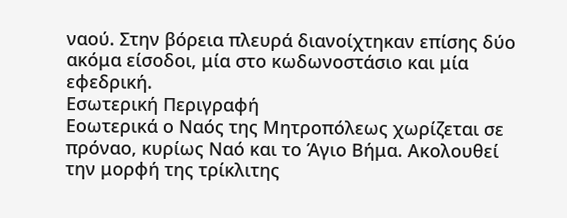ναού. Στην βόρεια πλευρά διανοίχτηκαν επίσης δύο ακόμα είσοδοι, μία στο κωδωνοστάσιο και μία εφεδρική.
Εσωτερική Περιγραφή
Εοωτερικά ο Ναός της Μητροπόλεως χωρίζεται σε πρόναο, κυρίως Ναό και το Άγιο Βήμα. Ακολουθεί την μορφή της τρίκλιτης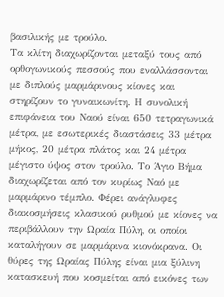βασιλικής με τρούλο.
Τα κλίτη διαχωρίζονται μεταξύ τους από ορθογωνικούς πεσσούς που εναλλάσσονται με διπλούς μαρμάρινους κίονες και στηρίζουν το γυναικωνίτη. Η συνολική επιφάνεια του Ναού είναι 650 τετραγωνικά μέτρα, με εσωτερικές διαστάσεις 33 μέτρα μήκος, 20 μέτρα πλάτος και 24 μέτρα μέγιστο ύψος στον τρούλο. Το Άγιο Βήμα διαχωρίζεται από τον κυρίως Ναό με μαρμάρινο τέμπλο. Φέρει ανάγλυφες διακοσμήσεις κλασικού ρυθμού με κίονες να περιβάλλουν την Ωραία Πύλη, οι οποίοι καταλήγουν σε μαρμάρινα κιονόκρανα. Οι θύρες της Ωραίας Πύλης είναι μια ξύλινη κατασκευή που κοσμείται από εικόνες των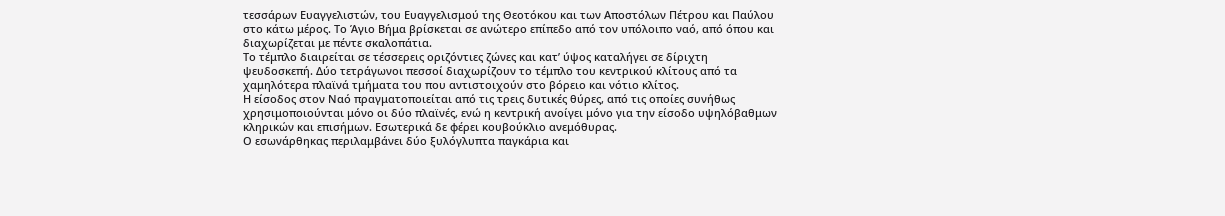τεσσάρων Ευαγγελιστών, του Ευαγγελισμού της Θεοτόκου και των Αποστόλων Πέτρου και Παύλου στο κάτω μέρος. Το Άγιο Βήμα βρίσκεται σε ανώτερο επίπεδο από τον υπόλοιπο ναό, από όπου και διαχωρίζεται με πέντε σκαλοπάτια.
Το τέμπλο διαιρείται σε τέσσερεις οριζόντιες ζώνες και κατ’ ύψος καταλήγει σε δίριχτη ψευδοσκεπή. Δύο τετράγωνοι πεσσοί διαχωρίζουν το τέμπλο του κεντρικού κλίτους από τα χαμηλότερα πλαϊνά τμήματα του που αντιστοιχούν στο βόρειο και νότιο κλίτος.
Η είσοδος στον Ναό πραγματοποιείται από τις τρεις δυτικές θύρες, από τις οποίες συνήθως χρησιμοποιούνται μόνο οι δύο πλαϊνές, ενώ η κεντρική ανοίγει μόνο για την είσοδο υψηλόβαθμων κληρικών και επισήμων. Εσωτερικά δε φέρει κουβούκλιο ανεμόθυρας.
Ο εσωνάρθηκας περιλαμβάνει δύο ξυλόγλυπτα παγκάρια και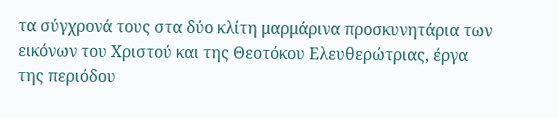τα σύγχρονά τους στα δύο κλίτη μαρμάρινα προσκυνητάρια των εικόνων του Χριστού και της Θεοτόκου Ελευθερώτριας, έργα της περιόδου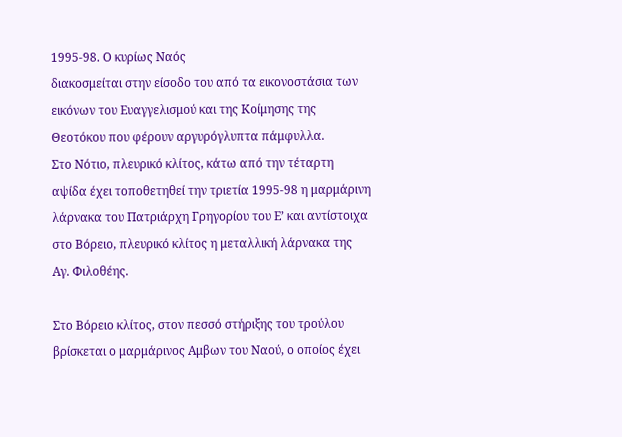1995-98. Ο κυρίως Ναός
διακοσμείται στην είσοδο του από τα εικονοστάσια των εικόνων του Ευαγγελισμού και της Κοίμησης της Θεοτόκου που φέρουν αργυρόγλυπτα πάμφυλλα.
Στο Νότιο, πλευρικό κλίτος, κάτω από την τέταρτη αψίδα έχει τοποθετηθεί την τριετία 1995-98 η μαρμάρινη λάρνακα του Πατριάρχη Γρηγορίου του Ε’ και αντίστοιχα στο Βόρειο, πλευρικό κλίτος η μεταλλική λάρνακα της Αγ. Φιλοθέης.

Στο Βόρειο κλίτος, στον πεσσό στήριξης του τρούλου βρίσκεται ο μαρμάρινος Αμβων του Ναού, ο οποίος έχει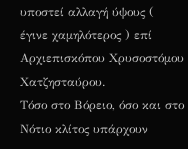υποστεί αλλαγή ύψους ( έγινε χαμηλότερος ) επί Αρχιεπισκόπου Χρυσοστόμου Χατζησταύρου.
Τόσο στο Βόρειο, όσο και στο Νότιο κλίτος υπάρχουν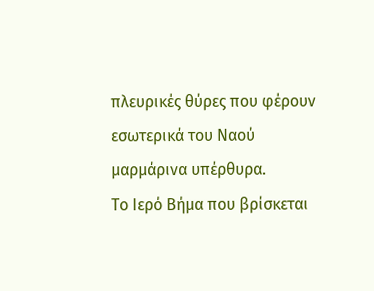πλευρικές θύρες που φέρουν εσωτερικά του Ναού μαρμάρινα υπέρθυρα.
Το Ιερό Βήμα που βρίσκεται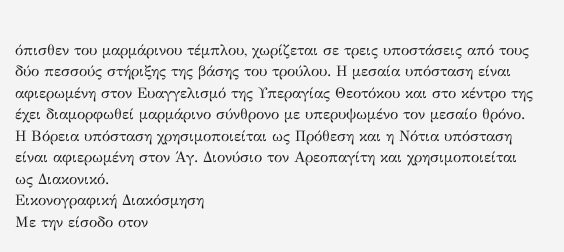όπισθεν του μαρμάρινου τέμπλου, χωρίζεται σε τρεις υποστάσεις από τους δύο πεσσούς στήριξης της βάσης του τρούλου. Η μεσαία υπόσταση είναι αφιερωμένη στον Ευαγγελισμό της Υπεραγίας Θεοτόκου και στο κέντρο της έχει διαμορφωθεί μαρμάρινο σύνθρονο με υπερυψωμένο τον μεσαίο θρόνο. Η Βόρεια υπόσταση χρησιμοποιείται ως Πρόθεση και η Νότια υπόσταση είναι αφιερωμένη στον Άγ. Διονύσιο τον Αρεοπαγίτη και χρησιμοποιείται ως Διακονικό.
Εικονογραφική Διακόσμηση
Με την είσοδο οτον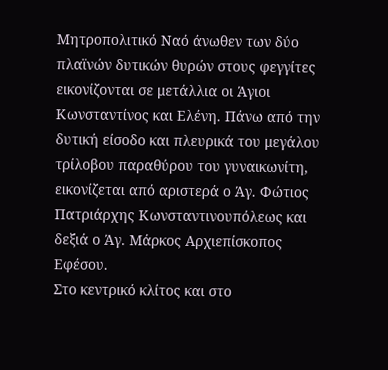Μητροπολιτικό Ναό άνωθεν των δύο πλαϊνών δυτικών θυρών στους φεγγίτες εικονίζονται σε μετάλλια οι Άγιοι Κωνσταντίνος και Ελένη. Πάνω από την δυτική είσοδο και πλευρικά του μεγάλου τρίλοβου παραθύρου του γυναικωνίτη, εικονίζεται από αριστερά ο Άγ. Φώτιος Πατριάρχης Κωνσταντινουπόλεως και δεξιά ο Άγ. Μάρκος Αρχιεπίσκοπος Εφέσου.
Στο κεντρικό κλίτος και στο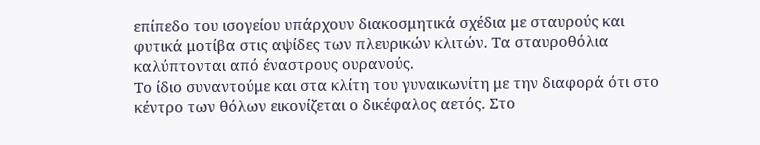επίπεδο του ισογείου υπάρχουν διακοσμητικά σχέδια με σταυρούς και φυτικά μοτίβα στις αψίδες των πλευρικών κλιτών. Τα σταυροθόλια καλύπτονται από έναστρους ουρανούς.
Το ίδιο συναντούμε και στα κλίτη του γυναικωνίτη με την διαφορά ότι στο κέντρο των θόλων εικονίζεται ο δικέφαλος αετός. Στο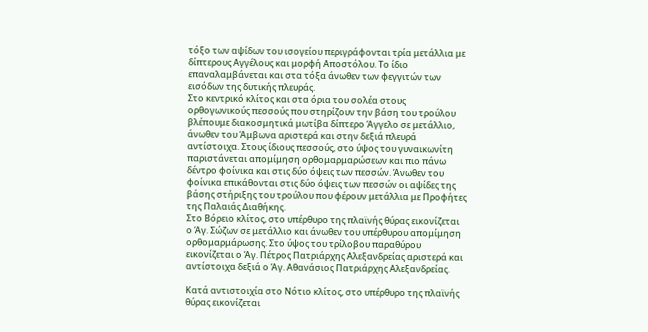τόξο των αψίδων του ισογείου περιγράφονται τρία μετάλλια με δίπτερους Αγγέλους και μορφή Αποστόλου. Το ίδιο επαναλαμβάνεται και στα τόξα άνωθεν των φεγγιτών των εισόδων της δυτικής πλευράς.
Στο κεντρικό κλίτος και στα όρια του σολέα στους ορθογωνικούς πεσσούς που στηρίζουν την βάση του τρούλου βλέπουμε διακοσμητικά μωτίβα δίπτερο Άγγελο σε μετάλλιο, άνωθεν του Άμβωνα αριστερά και στην δεξιά πλευρά αντίστοιχα. Στους ίδιους πεσσούς, στο ύψος του γυναικωνίτη παριστάνεται απομίμηση ορθομαρμαρώσεων και πιο πάνω δέντρο φοίνικα και στις δύο όψεις των πεσσών. Άνωθεν του φοίνικα επικάθονται στις δύο όψεις των πεσσών οι αψίδες της βάσης στήριξης του τρούλου που φέρουν μετάλλια με Προφήτες της Παλαιάς Διαθήκης.
Στο Βόρειο κλίτος, στο υπέρθυρο της πλαϊνής θύρας εικονίζεται ο Άγ. Σώζων σε μετάλλιο και άνωθεν του υπέρθυρου απομίμηση ορθομαρμάρωσης. Στο ύψος του τρίλοβου παραθύρου εικονίζεται ο Άγ. Πέτρος Πατριάρχης Αλεξανδρείας αριστερά και αντίστοιχα δεξιά ο Άγ. Αθανάσιος Πατριάρχης Αλεξανδρείας.

Κατά αντιστοιχία στο Νότιο κλίτος, στο υπέρθυρο της πλαϊνής θύρας εικονίζεται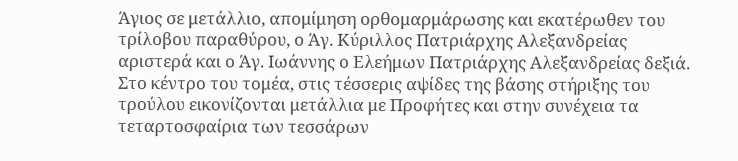Άγιος σε μετάλλιο, απομίμηση ορθομαρμάρωσης και εκατέρωθεν του τρίλοβου παραθύρου, ο Άγ. Κύριλλος Πατριάρχης Αλεξανδρείας αριστερά και ο Άγ. Ιωάννης ο Ελεήμων Πατριάρχης Αλεξανδρείας δεξιά.
Στο κέντρο του τομέα, στις τέσσερις αψίδες της βάσης στήριξης του τρούλου εικονίζονται μετάλλια με Προφήτες και στην συνέχεια τα τεταρτοσφαίρια των τεσσάρων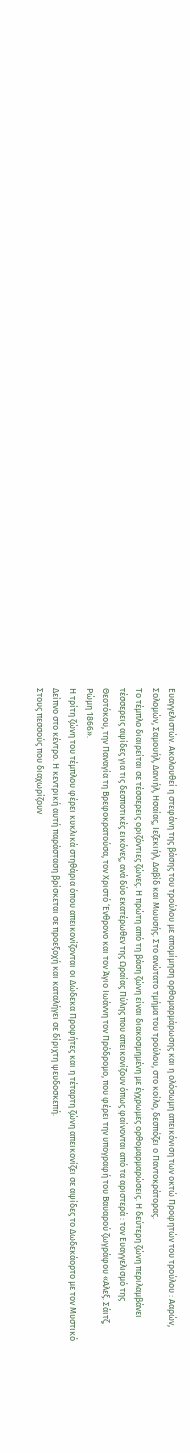Ευαγγελιστών. Ακολουθεί η στεφάνη της βάσης του τρούλου με απομίμηση ορθομαρμάρωσης και η ολόσωμη απεικόνιση των οκτώ Προφητών του τρούλου : Ααρών, Σολομών, Σαμουήλ, Δανιήλ, Ησαίας, Ιεζεκιήλ, Δαβίδ και Μωυσής. Στο ανώτατο τμήμα του τρούλου, στο κοίλο, δεσπόζει ο Παντοκράτορας.
Το τέμπλο διαιρείται σε τέσσερεις οριζόντιες ζώνες. Η πρώτη από τη βάση ζώνη είναι διακοσμημένη με έγχρωμες ορθομαρμαρώσεις. Η δεύτερη ζώνη περιλαμβάνει τέσσερεις αψίδες για τις δεσποτικές εικόνες, ανά δύο εκατέρωθεν της Ωραίας Πύλης που απεικονίζουν όπως φαίνονται από τα αριστερά : τον Ευαγγελισμό της Θεοτόκου, την Παναγία τη Βρεφοκρατούσα, τον Χριστό ‘Ενθρονο και τον Άγιο Ιωάννη τον Πρόδρομο, που φέρει την υπογραφή του Βαυαρού ζωγράφου «Αλεξ. Σάιτζ, Ρώμη 1866».
Η τρίτη ζώνη του τέμπλου φέρει κυκλικά στηθάρια όπου απεικονίζονται οι Δώδεκα Προφήτες και η τέταρτη ζώνη απεικονίζει σε αψίδες το Δωδεκάορτο με τον Μυστικό Δείπνο στο κέντρο. Η κεντρική αυτή παράσταση βρίσκεται σε προεξοχή και καταλήγει σε δίριχτη ψευδοσκεπή.
Στους πεσσούς που διαχωρίζουν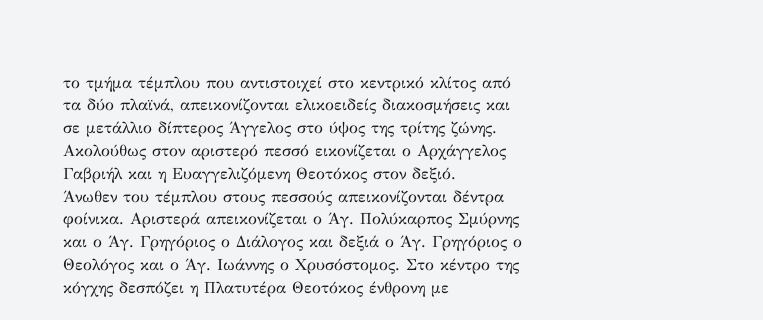το τμήμα τέμπλου που αντιστοιχεί στο κεντρικό κλίτος από τα δύο πλαϊνά, απεικονίζονται ελικοειδείς διακοσμήσεις και σε μετάλλιο δίπτερος Άγγελος στο ύψος της τρίτης ζώνης. Ακολούθως στον αριστερό πεσσό εικονίζεται ο Αρχάγγελος Γαβριήλ και η Ευαγγελιζόμενη Θεοτόκος στον δεξιό.
Άνωθεν του τέμπλου στους πεσσούς απεικονίζονται δέντρα φοίνικα. Αριστερά απεικονίζεται ο Άγ. Πολύκαρπος Σμύρνης και ο Άγ. Γρηγόριος ο Διάλογος και δεξιά ο Άγ. Γρηγόριος ο Θεολόγος και ο Άγ. Ιωάννης ο Χρυσόστομος. Στο κέντρο της κόγχης δεσπόζει η Πλατυτέρα Θεοτόκος ένθρονη με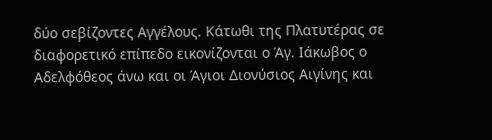δύο σεβίζοντες Αγγέλους. Κάτωθι της Πλατυτέρας σε διαφορετικό επίπεδο εικονίζονται ο Άγ. Ιάκωβος ο Αδελφόθεος άνω και οι Άγιοι Διονύσιος Αιγίνης και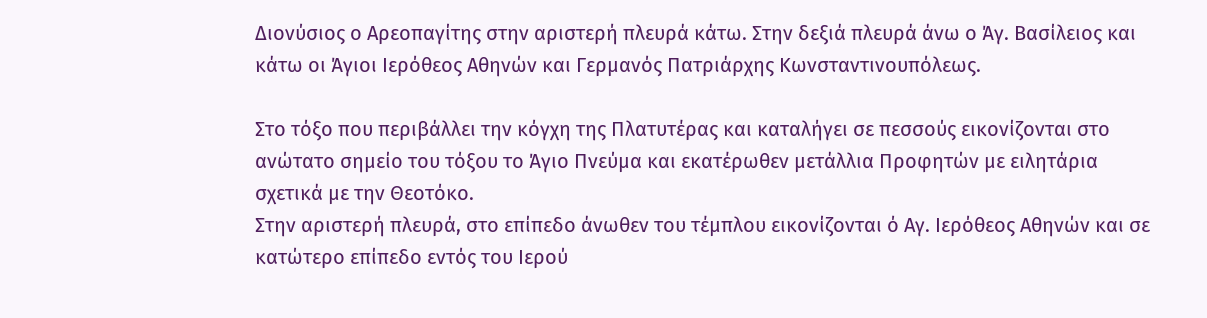Διονύσιος ο Αρεοπαγίτης στην αριστερή πλευρά κάτω. Στην δεξιά πλευρά άνω ο Άγ. Βασίλειος και κάτω οι Άγιοι Ιερόθεος Αθηνών και Γερμανός Πατριάρχης Κωνσταντινουπόλεως.

Στο τόξο που περιβάλλει την κόγχη της Πλατυτέρας και καταλήγει σε πεσσούς εικονίζονται στο ανώτατο σημείο του τόξου το Άγιο Πνεύμα και εκατέρωθεν μετάλλια Προφητών με ειλητάρια σχετικά με την Θεοτόκο.
Στην αριστερή πλευρά, στο επίπεδο άνωθεν του τέμπλου εικονίζονται ό Αγ. Ιερόθεος Αθηνών και σε κατώτερο επίπεδο εντός του Ιερού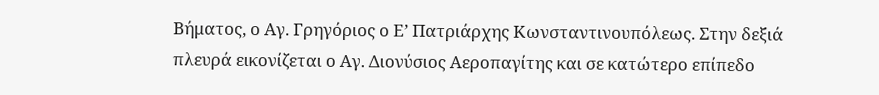Βήματος, ο Αγ. Γρηγόριος ο Ε’ Πατριάρχης Κωνσταντινουπόλεως. Στην δεξιά πλευρά εικονίζεται ο Αγ. Διονύσιος Αεροπαγίτης και σε κατώτερο επίπεδο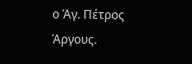ο Άγ. Πέτρος Άργους.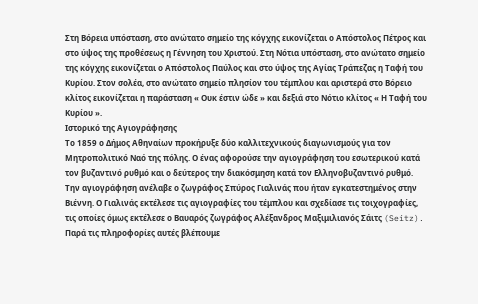Στη Βόρεια υπόσταση, στο ανώτατο σημείο της κόγχης εικονίζεται ο Απόστολος Πέτρος και στο ύψος της προθέσεως η Γέννηση του Χριστού. Στη Νότια υπόσταση, στο ανώτατο σημείο της κόγχης εικονίζεται ο Απόστολος Παύλος και στο ύψος της Αγίας Τράπεζας η Ταφή του Κυρίου. Στον σολέα, στο ανώτατο σημείο πλησίον του τέμπλου και αριστερά στο Βόρειο κλίτος εικονίζεται η παράσταση « Ουκ έστιν ώδε » και δεξιά στο Νότιο κλίτος « Η Ταφή του Κυρίου ».
Ιστορικό της Αγιογράφησης
Το 1859 ο Δήμος Αθηναίων προκήρυξε δύο καλλιτεχνικούς διαγωνισμούς για τον Μητροπολιτικό Ναό της πόλης. Ο ένας αφορούσε την αγιογράφηση του εσωτερικού κατά τον βυζαντινό ρυθμό και ο δεύτερος την διακόσμηση κατά τον Ελληνοβυζαντινό ρυθμό.
Την αγιογράφηση ανέλαβε ο ζωγράφος Σπύρος Γιαλινάς που ήταν εγκατεστημένος στην Βιέννη. Ο Γιαλινάς εκτέλεσε τις αγιογραφίες του τέμπλου και σχεδίασε τις τοιχογραφίες, τις οποίες όμως εκτέλεσε ο Βαυαρός ζωγράφος Αλέξανδρος Μαξιμιλιανός Σάιτς (Seitz). Παρά τις πληροφορίες αυτές βλέπουμε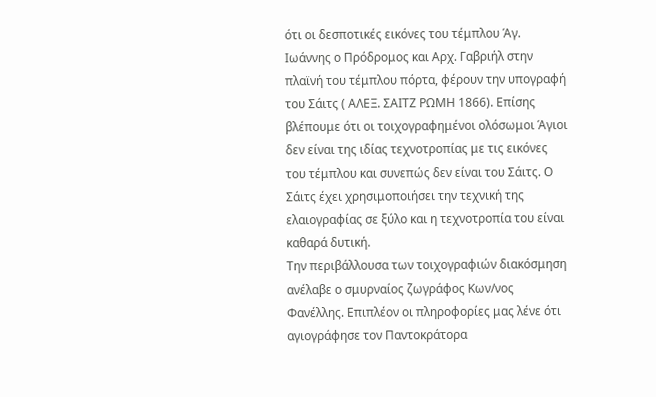ότι οι δεσποτικές εικόνες του τέμπλου Άγ. Ιωάννης ο Πρόδρομος και Αρχ. Γαβριήλ στην πλαϊνή του τέμπλου πόρτα, φέρουν την υπογραφή του Σάιτς ( ΑΛΕΞ. ΣΑΙΤΖ ΡΩΜΗ 1866). Επίσης βλέπουμε ότι οι τοιχογραφημένοι ολόσωμοι Άγιοι δεν είναι της ιδίας τεχνοτροπίας με τις εικόνες του τέμπλου και συνεπώς δεν είναι του Σάιτς. Ο Σάιτς έχει χρησιμοποιήσει την τεχνική της ελαιογραφίας σε ξύλο και η τεχνοτροπία του είναι καθαρά δυτική.
Την περιβάλλουσα των τοιχογραφιών διακόσμηση ανέλαβε ο σμυρναίος ζωγράφος Κων/νος Φανέλλης. Επιπλέον οι πληροφορίες μας λένε ότι αγιογράφησε τον Παντοκράτορα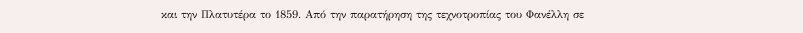και την Πλατυτέρα το 1859. Από την παρατήρηση της τεχνοτροπίας του Φανέλλη σε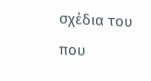σχέδια του που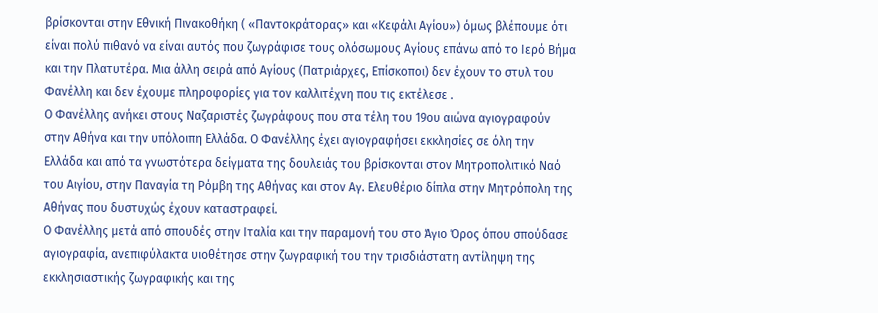βρίσκονται στην Εθνική Πινακοθήκη ( «Παντοκράτορας» και «Κεφάλι Αγίου») όμως βλέπουμε ότι είναι πολύ πιθανό να είναι αυτός που ζωγράφισε τους ολόσωμους Αγίους επάνω από το Ιερό Βήμα και την Πλατυτέρα. Μια άλλη σειρά από Αγίους (Πατριάρχες, Επίσκοποι) δεν έχουν το στυλ του Φανέλλη και δεν έχουμε πληροφορίες για τον καλλιτέχνη που τις εκτέλεσε .
Ο Φανέλλης ανήκει στους Ναζαριστές ζωγράφους που στα τέλη του 19ου αιώνα αγιογραφούν στην Αθήνα και την υπόλοιπη Ελλάδα. Ο Φανέλλης έχει αγιογραφήσει εκκλησίες σε όλη την Ελλάδα και από τα γνωστότερα δείγματα της δουλειάς του βρίσκονται στον Μητροπολιτικό Ναό του Αιγίου, στην Παναγία τη Ρόμβη της Αθήνας και στον Αγ. Ελευθέριο δίπλα στην Μητρόπολη της Αθήνας που δυστυχώς έχουν καταστραφεί.
Ο Φανέλλης μετά από σπουδές στην Ιταλία και την παραμονή του στο Άγιο Όρος όπου σπούδασε αγιογραφία, ανεπιφύλακτα υιοθέτησε στην ζωγραφική του την τρισδιάστατη αντίληψη της εκκλησιαστικής ζωγραφικής και της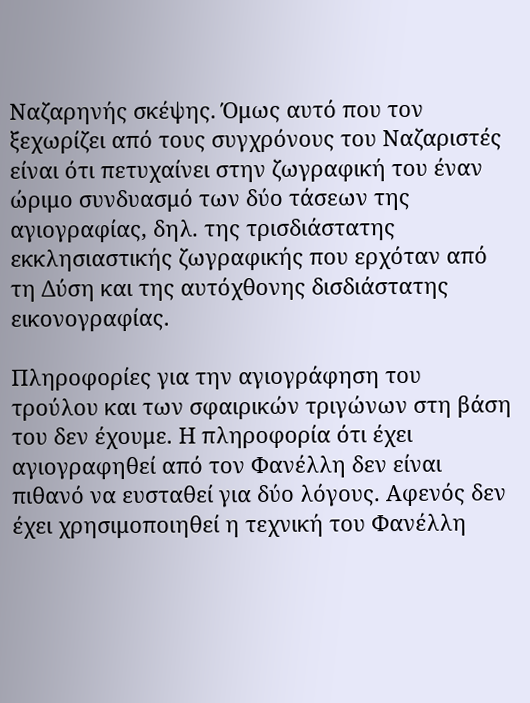Ναζαρηνής σκέψης. Όμως αυτό που τον ξεχωρίζει από τους συγχρόνους του Ναζαριστές είναι ότι πετυχαίνει στην ζωγραφική του έναν ώριμο συνδυασμό των δύο τάσεων της αγιογραφίας, δηλ. της τρισδιάστατης εκκλησιαστικής ζωγραφικής που ερχόταν από τη Δύση και της αυτόχθονης δισδιάστατης εικονογραφίας.

Πληροφορίες για την αγιογράφηση του τρούλου και των σφαιρικών τριγώνων στη βάση του δεν έχουμε. Η πληροφορία ότι έχει αγιογραφηθεί από τον Φανέλλη δεν είναι πιθανό να ευσταθεί για δύο λόγους. Αφενός δεν έχει χρησιμοποιηθεί η τεχνική του Φανέλλη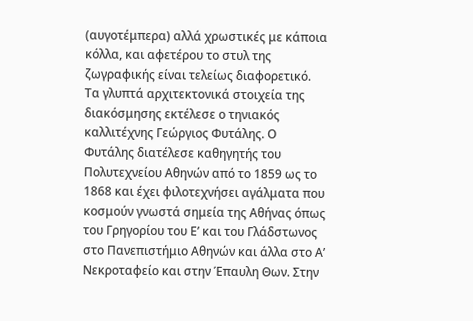(αυγοτέμπερα) αλλά χρωστικές με κάποια κόλλα, και αφετέρου το στυλ της ζωγραφικής είναι τελείως διαφορετικό.
Τα γλυπτά αρχιτεκτονικά στοιχεία της διακόσμησης εκτέλεσε ο τηνιακός καλλιτέχνης Γεώργιος Φυτάλης. Ο Φυτάλης διατέλεσε καθηγητής του Πολυτεχνείου Αθηνών από το 1859 ως το 1868 και έχει φιλοτεχνήσει αγάλματα που κοσμούν γνωστά σημεία της Αθήνας όπως του Γρηγορίου του Ε’ και του Γλάδστωνος στο Πανεπιστήμιο Αθηνών και άλλα στο Α’ Νεκροταφείο και στην Έπαυλη Θων. Στην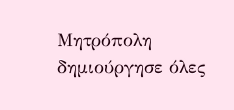Μητρόπολη δημιούργησε όλες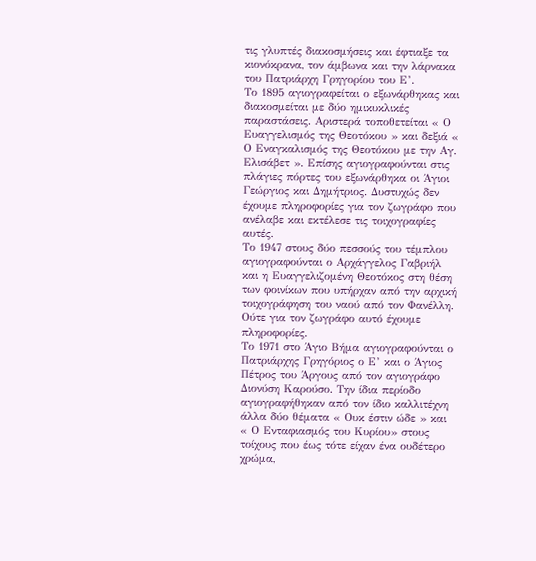τις γλυπτές διακοσμήσεις και έφτιαξε τα κιονόκρανα, τον άμβωνα και την λάρνακα του Πατριάρχη Γρηγορίου του Ε’.
Το 1895 αγιογραφείται ο εξωνάρθηκας και διακοσμείται με δύο ημικυκλικές παραστάσεις. Αριστερά τοποθετείται « Ο Ευαγγελισμός της Θεοτόκου » και δεξιά « Ο Εναγκαλισμός της Θεοτόκου με την Αγ. Ελισάβετ ». Επίσης αγιογραφούνται στις πλάγιες πόρτες του εξωνάρθηκα οι Άγιοι Γεώργιος και Δημήτριος. Δυστυχώς δεν έχουμε πληροφορίες για τον ζωγράφο που ανέλαβε και εκτέλεσε τις τοιχογραφίες αυτές.
Το 1947 στους δύο πεσσούς του τέμπλου αγιογραφούνται ο Αρχάγγελος Γαβριήλ και η Ευαγγελιζομένη Θεοτόκος στη θέση των φοινίκων που υπήρχαν από την αρχική τοιχογράφηση του ναού από τον Φανέλλη. Ούτε για τον ζωγράφο αυτό έχουμε πληροφορίες.
Το 1971 στο Άγιο Βήμα αγιογραφούνται ο Πατριάρχης Γρηγόριος ο Ε’ και ο Άγιος Πέτρος του Άργους από τον αγιογράφο Διονύση Καρούσο. Την ίδια περίοδο αγιογραφήθηκαν από τον ίδιο καλλιτέχνη άλλα δύο θέματα « Ουκ έστιν ώδε » και « Ο Ενταφιασμός του Κυρίου» στους τοίχους που έως τότε είχαν ένα ουδέτερο χρώμα,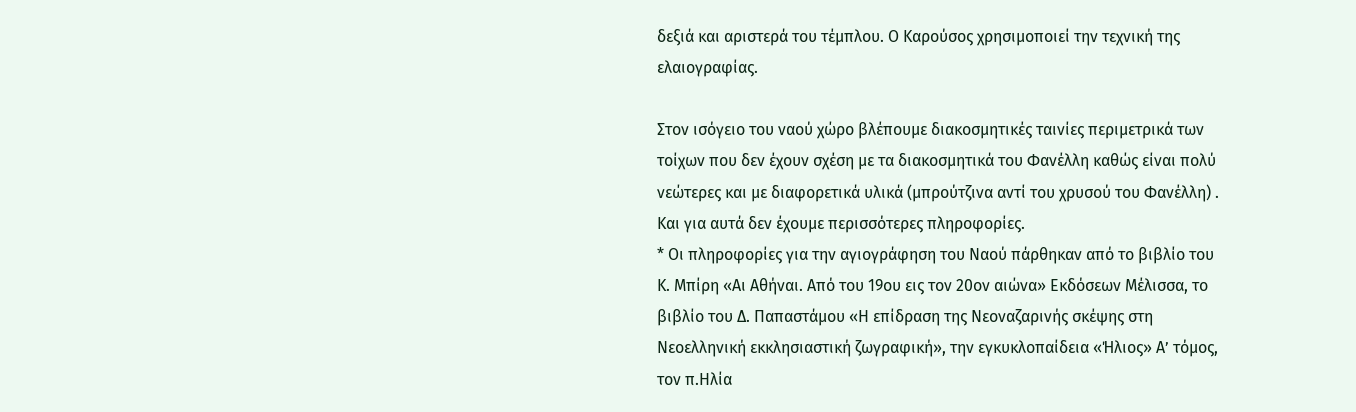δεξιά και αριστερά του τέμπλου. Ο Καρούσος χρησιμοποιεί την τεχνική της ελαιογραφίας.

Στον ισόγειο του ναού χώρο βλέπουμε διακοσμητικές ταινίες περιμετρικά των τοίχων που δεν έχουν σχέση με τα διακοσμητικά του Φανέλλη καθώς είναι πολύ νεώτερες και με διαφορετικά υλικά (μπρούτζινα αντί του χρυσού του Φανέλλη) . Και για αυτά δεν έχουμε περισσότερες πληροφορίες.
* Οι πληροφορίες για την αγιογράφηση του Ναού πάρθηκαν από το βιβλίο του Κ. Μπίρη «Αι Αθήναι. Από του 19ου εις τον 20ον αιώνα» Εκδόσεων Μέλισσα, το βιβλίο του Δ. Παπαστάμου «Η επίδραση της Νεοναζαρινής σκέψης στη Νεοελληνική εκκλησιαστική ζωγραφική», την εγκυκλοπαίδεια «Ήλιος» Α’ τόμος, τον π.Ηλία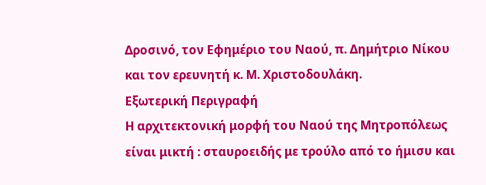Δροσινό, τον Εφημέριο του Ναού, π. Δημήτριο Νίκου και τον ερευνητή κ. Μ. Χριστοδουλάκη.
Εξωτερική Περιγραφή
Η αρχιτεκτονική μορφή του Ναού της Μητροπόλεως είναι μικτή : σταυροειδής με τρούλο από το ήμισυ και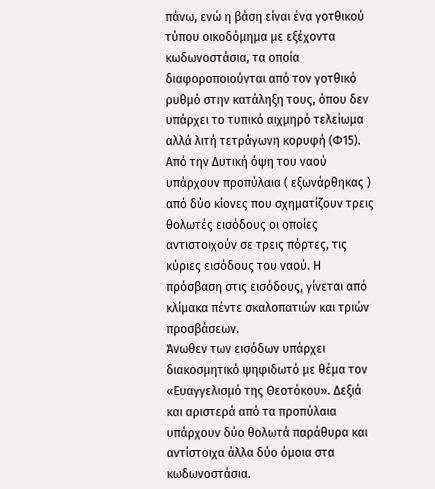πάνω, ενώ η βάση είναι ένα γοτθικού τύπου οικοδόμημα με εξέχοντα κωδωνοστάσια, τα οποία διαφοροποιούνται από τον γοτθικό ρυθμό στην κατάληξη τους, όπου δεν υπάρχει το τυπικό αιχμηρό τελείωμα αλλά λιτή τετράγωνη κορυφή (Φ15).
Από την Δυτική όψη του ναού υπάρχουν προπύλαια ( εξωνάρθηκας ) από δύο κίονες που σχηματίζουν τρεις θολωτές εισόδους οι οποίες αντιστοιχούν σε τρεις πόρτες, τις κύριες εισόδους του ναού. Η πρόσβαση στις εισόδους, γίνεται από κλίμακα πέντε σκαλοπατιών και τριών προσβάσεων.
Άνωθεν των εισόδων υπάρχει διακοσμητικό ψηφιδωτό με θέμα τον «Ευαγγελισμό της Θεοτόκου». Δεξιά και αριστερά από τα προπύλαια υπάρχουν δύο θολωτά παράθυρα και αντίστοιχα άλλα δύο όμοια στα κωδωνοστάσια.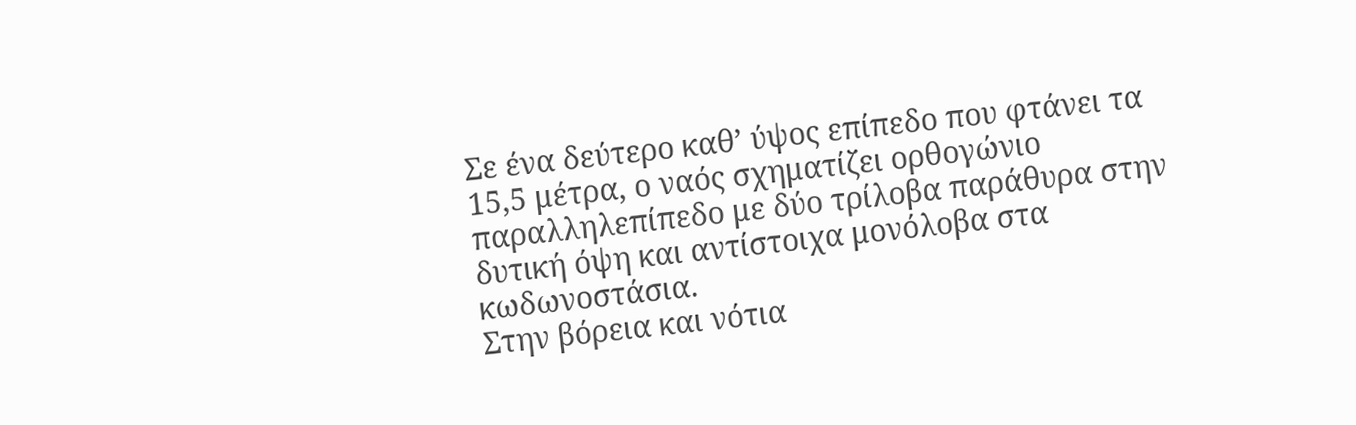Σε ένα δεύτερο καθ’ ύψος επίπεδο που φτάνει τα 15,5 μέτρα, ο ναός σχηματίζει ορθογώνιο παραλληλεπίπεδο με δύο τρίλοβα παράθυρα στην δυτική όψη και αντίστοιχα μονόλοβα στα κωδωνοστάσια.
Στην βόρεια και νότια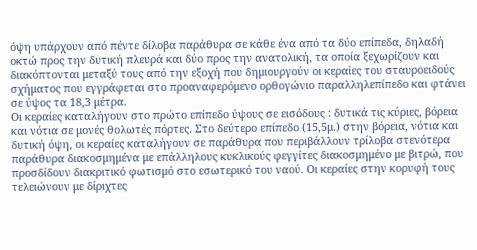όψη υπάρχουν από πέντε δίλοβα παράθυρα σε κάθε ένα από τα δύο επίπεδα, δηλαδή οκτώ προς την δυτική πλευρά και δύο προς την ανατολική, τα οποία ξεχωρίζουν και διακόπτονται μεταξύ τους από την εξοχή που δημιουργούν οι κεραίες του σταυροειδούς σχήματος που εγγράφεται στο προαναφερόμενο ορθογώνιο παραλληλεπίπεδο και φτάνει σε ύψος τα 18,3 μέτρα.
Οι κεραίες καταλήγουν στο πρώτο επίπεδο ύψους σε εισόδους : δυτικά τις κύριες, βόρεια και νότια σε μονές θολωτές πόρτες. Στο δεύτερο επίπεδο (15,5μ.) στην βόρεια, νότια και δυτική όψη, οι κεραίες καταλήγουν σε παράθυρα που περιβάλλουν τρίλοβα στενότερα παράθυρα διακοσμημένα με επάλληλους κυκλικούς φεγγίτες διακοσμημένο με βιτρώ, που προσδίδουν διακριτικό φωτισμό στο εσωτερικό του ναού. Οι κεραίες στην κορυφή τους τελειώνουν με δίριχτες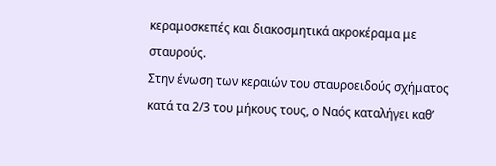κεραμοσκεπές και διακοσμητικά ακροκέραμα με
σταυρούς.
Στην ένωση των κεραιών του σταυροειδούς σχήματος κατά τα 2/3 του μήκους τους, ο Ναός καταλήγει καθ’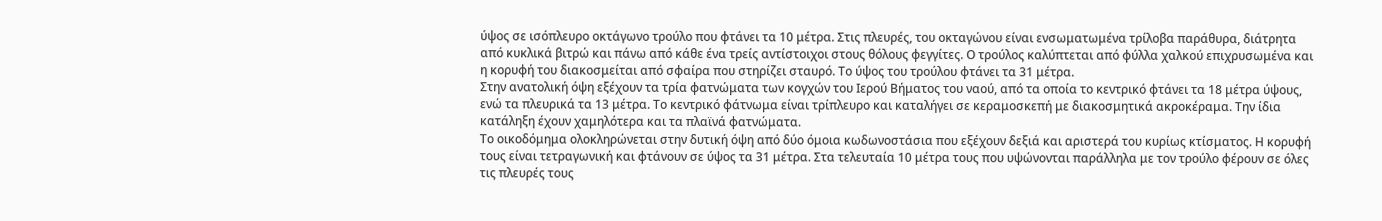ύψος σε ισόπλευρο οκτάγωνο τρούλο που φτάνει τα 10 μέτρα. Στις πλευρές, του οκταγώνου είναι ενσωματωμένα τρίλοβα παράθυρα, διάτρητα από κυκλικά βιτρώ και πάνω από κάθε ένα τρείς αντίστοιχοι στους θόλους φεγγίτες. Ο τρούλος καλύπτεται από φύλλα χαλκού επιχρυσωμένα και η κορυφή του διακοσμείται από σφαίρα που στηρίζει σταυρό. Το ύψος του τρούλου φτάνει τα 31 μέτρα.
Στην ανατολική όψη εξέχουν τα τρία φατνώματα των κογχών του Ιερού Βήματος του ναού, από τα οποία το κεντρικό φτάνει τα 18 μέτρα ύψους, ενώ τα πλευρικά τα 13 μέτρα. Το κεντρικό φάτνωμα είναι τρίπλευρο και καταλήγει σε κεραμοσκεπή με διακοσμητικά ακροκέραμα. Την ίδια κατάληξη έχουν χαμηλότερα και τα πλαϊνά φατνώματα.
Το οικοδόμημα ολοκληρώνεται στην δυτική όψη από δύο όμοια κωδωνοστάσια που εξέχουν δεξιά και αριστερά του κυρίως κτίσματος. Η κορυφή τους είναι τετραγωνική και φτάνουν σε ύψος τα 31 μέτρα. Στα τελευταία 10 μέτρα τους που υψώνονται παράλληλα με τον τρούλο φέρουν σε όλες τις πλευρές τους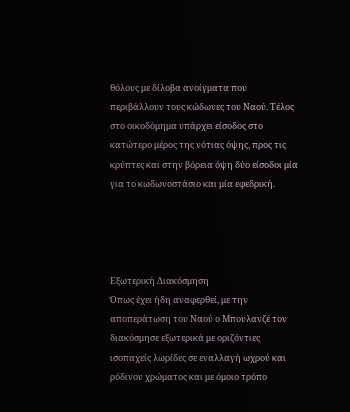θόλους με δίλοβα ανοίγματα που περιβάλλουν τους κώδωνες του Ναού. Τέλος στο οικοδόμημα υπάρχει είσοδος στο κατώτερο μέρος της νότιας όψης, προς τις κρύπτες και στην βόρεια όψη δύο είσοδοι μία για το κωδωνοστάσιο και μία εφεδρική.




Εξωτερική Διακόσμηση
Όπως έχει ήδη αναφερθεί, με την αποπεράτωση του Ναού ο Μπουλανζέ τον διακόσμησε εξωτερικά με οριζόντιες ισοπαχείς λωρίδες σε εναλλαγή ωχρού και ρόδινου χρώματος και με όμοιο τρόπο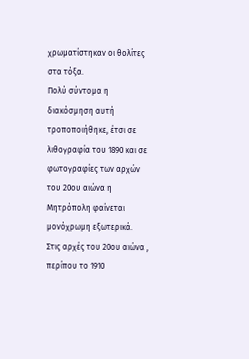χρωματίστηκαν οι θολίτες στα τόξα.
Πολύ σύντομα η διακόσμηση αυτή τροποποιήθηκε, έτσι σε λιθογραφία του 1890 και σε φωτογραφίες των αρχών του 20ου αιώνα η Μητρόπολη φαίνεται μονόχρωμη εξωτερικά.
Στις αρχές του 20ου αιώνα , περίπου το 1910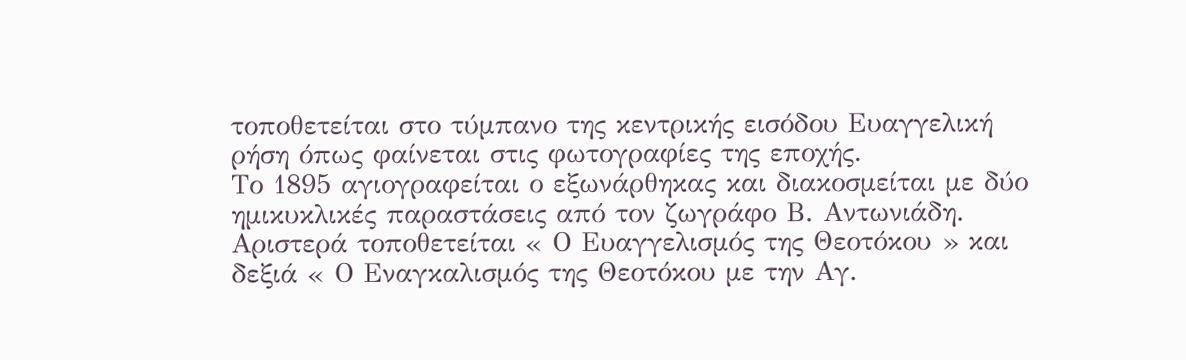τοποθετείται στο τύμπανο της κεντρικής εισόδου Ευαγγελική ρήση όπως φαίνεται στις φωτογραφίες της εποχής.
Το 1895 αγιογραφείται ο εξωνάρθηκας και διακοσμείται με δύο ημικυκλικές παραστάσεις από τον ζωγράφο Β. Αντωνιάδη. Αριστερά τοποθετείται « Ο Ευαγγελισμός της Θεοτόκου » και δεξιά « Ο Εναγκαλισμός της Θεοτόκου με την Αγ.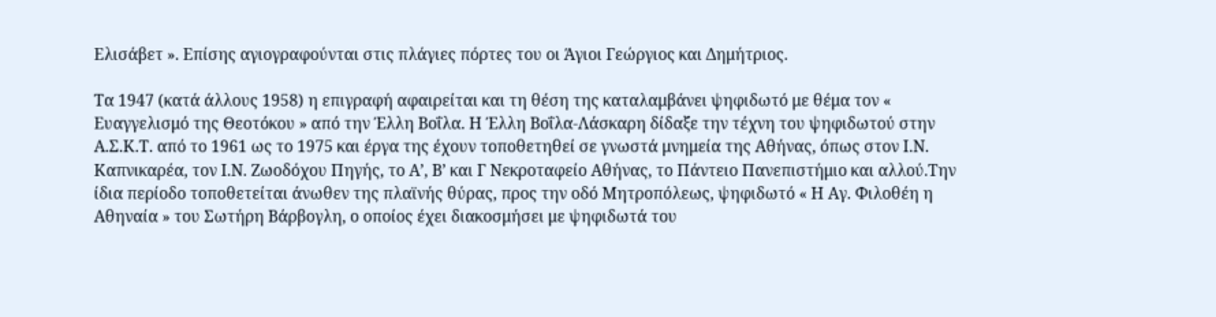Ελισάβετ ». Επίσης αγιογραφούνται στις πλάγιες πόρτες του οι Άγιοι Γεώργιος και Δημήτριος.

Τα 1947 (κατά άλλους 1958) η επιγραφή αφαιρείται και τη θέση της καταλαμβάνει ψηφιδωτό με θέμα τον « Ευαγγελισμό της Θεοτόκου » από την Έλλη Βοΐλα. Η Έλλη Βοΐλα-Λάσκαρη δίδαξε την τέχνη του ψηφιδωτού στην Α.Σ.Κ.Τ. από το 1961 ως το 1975 και έργα της έχουν τοποθετηθεί σε γνωστά μνημεία της Αθήνας, όπως στον Ι.Ν. Καπνικαρέα, τον Ι.Ν. Ζωοδόχου Πηγής, το Α’, Β’ και Γ Νεκροταφείο Αθήνας, το Πάντειο Πανεπιστήμιο και αλλού.Την ίδια περίοδο τοποθετείται άνωθεν της πλαϊνής θύρας, προς την οδό Μητροπόλεως, ψηφιδωτό « Η Αγ. Φιλοθέη η Αθηναία » του Σωτήρη Βάρβογλη, ο οποίος έχει διακοσμήσει με ψηφιδωτά του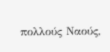πολλούς Ναούς,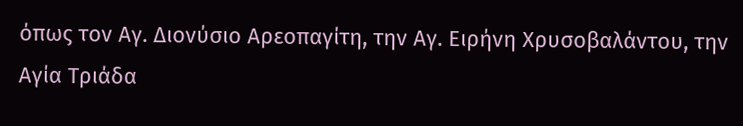όπως τον Αγ. Διονύσιο Αρεοπαγίτη, την Αγ. Ειρήνη Χρυσοβαλάντου, την Αγία Τριάδα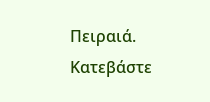Πειραιά.
Κατεβάστε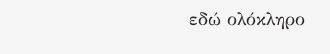εδώ ολόκληρο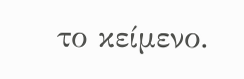το κείμενο.